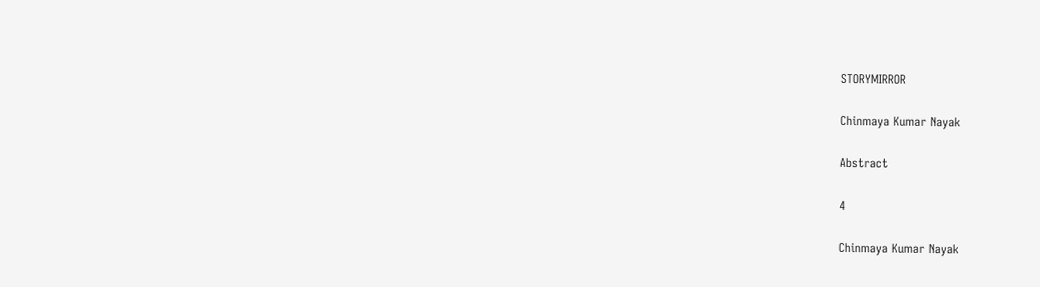STORYMIRROR

Chinmaya Kumar Nayak

Abstract

4

Chinmaya Kumar Nayak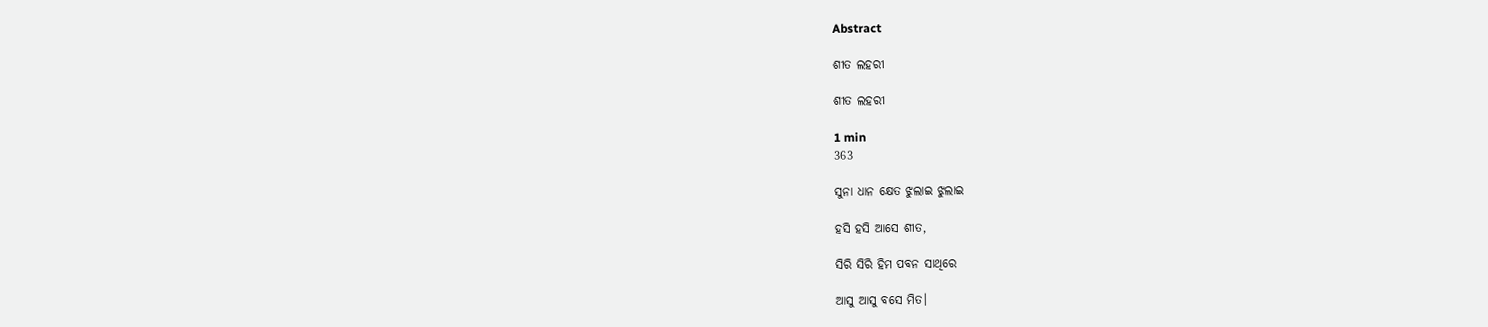Abstract

ଶୀତ ଲହରୀ

ଶୀତ ଲହରୀ

1 min
363

ସୁନା ଧାନ କ୍ଷେତ ଝୁଲାଇ ଝୁଲାଇ

ହସି ହସି ଆସେ ଶୀତ,

ସିରି ସିରି ହିମ ପବନ ସାଥିରେ

ଆସୁ ଆସୁ ବସେ ମିତ।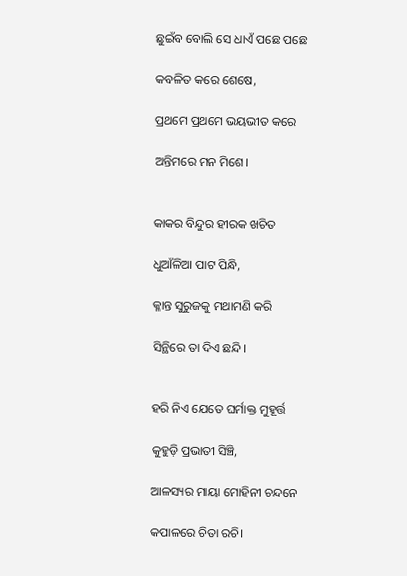ଛୁଇଁବ ବୋଲି ସେ ଧାଏଁ ପଛେ ପଛେ

କବଳିତ କରେ ଶେଷେ,

ପ୍ରଥମେ ପ୍ରଥମେ ଭୟଭୀତ କରେ

ଅନ୍ତିମରେ ମନ ମିଶେ।


କାକର ବିନ୍ଦୁର ହୀରକ ଖଚିତ

ଧୁଆଁଳିଆ ପାଟ ପିନ୍ଧି,

କ୍ଳାନ୍ତ ସୁରୁଜକୁ ମଥାମଣି କରି

ସିନ୍ଥିରେ ତା ଦିଏ ଛନ୍ଦି।


ହରି ନିଏ ଯେତେ ଘର୍ମାକ୍ତ ମୁହୂର୍ତ୍ତ

କୁହୁଡ଼ି ପ୍ରଭାତୀ ସିଞ୍ଚି,

ଆଳସ୍ୟର ମାୟା ମୋହିନୀ ଚନ୍ଦନେ

କପାଳରେ ଚିତା ରଚି।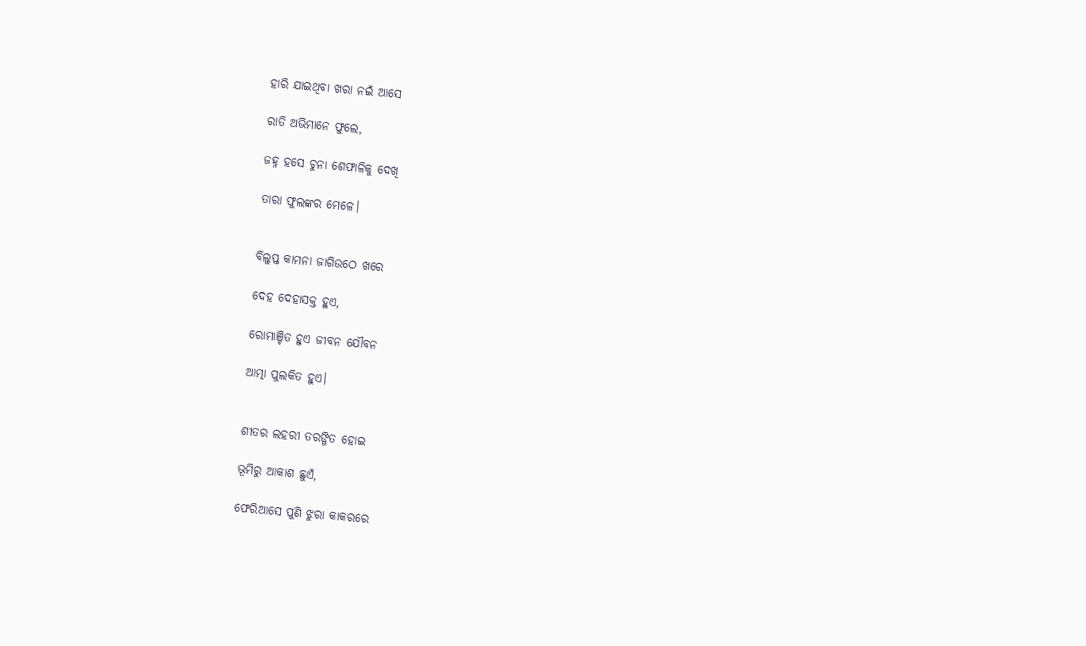ହାରି ଯାଇଥିବା ଖରା ନଇଁ ଆସେ

ରାତି ଅଭିମାନେ ଫୁଲେ,

ଜହ୍ନ ହସେ ଚୁନା ଶେଫାଳିକୁ ଦେଖି

ତାରା ଫୁଲଙ୍କର ମେଳେ।


ବିଲୁପ୍ତ କାମନା ଜାଗିଉଠେ ଖରେ

ଦେହ ଦେହାସକ୍ତ ହୁଏ,

ରୋମାଞ୍ଚିତ ହୁଏ ଜୀବନ ଯୌବନ

ଆତ୍ମା ପୁଲକିତ ହୁଏ।


ଶୀତର ଲହରୀ ତରଙ୍ଗିତ ହୋଇ

ଭୂମିରୁ ଆକାଶ ଛୁଏଁ,

ଫେରିଆସେ ପୁଣି ଝୁରା କାକରରେ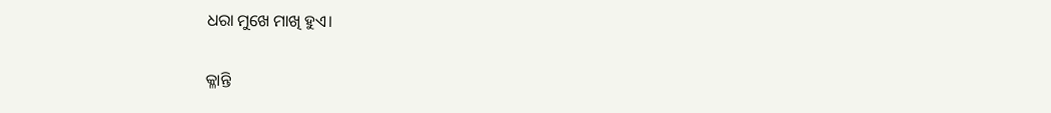ଧରା ମୁଖେ ମାଖି ହୁଏ।


କ୍ଳାନ୍ତି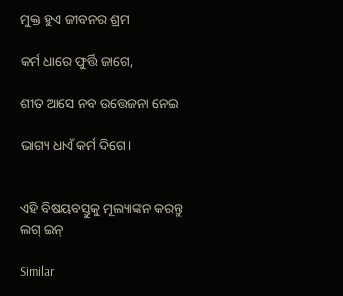ମୁକ୍ତ ହୁଏ ଜୀବନର ଶ୍ରମ

କର୍ମ ଧାରେ ଫୁର୍ତ୍ତି ଜାଗେ,

ଶୀତ ଆସେ ନବ ଉତ୍ତେଜନା ନେଇ

ଭାଗ୍ୟ ଧାଏଁ କର୍ମ ଦିଗେ।


ଏହି ବିଷୟବସ୍ତୁକୁ ମୂଲ୍ୟାଙ୍କନ କରନ୍ତୁ
ଲଗ୍ ଇନ୍

Similar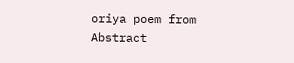oriya poem from Abstract